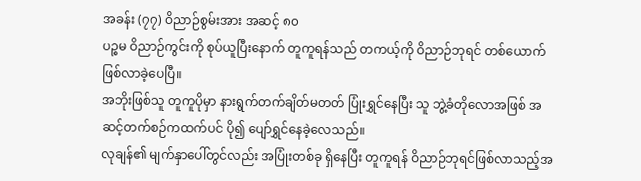အခန်း (၇၇) ဝိညာဉ်စွမ်းအား အဆင့် ၈၀
ပဉ္စမ ဝိညာဉ်ကွင်းကို စုပ်ယူပြီးနောက် တူကူရန်သည် တကယ့်ကို ဝိညာဉ်ဘုရင် တစ်ယောက် ဖြစ်လာခဲ့ပေပြီ။
အဘိုးဖြစ်သူ တူကူပိုမှာ နားရွက်တက်ချိတ်မတတ် ပြုံးရွှင်နေပြီး သူ ဘွဲ့ခံတိုလောအဖြစ် အဆင့်တက်စဉ်ကထက်ပင် ပို၍ ပျော်ရွှင်နေခဲ့လေသည်။
လုချန်၏ မျက်နှာပေါ်တွင်လည်း အပြုံးတစ်ခု ရှိနေပြီး တူကူရန် ဝိညာဉ်ဘုရင်ဖြစ်လာသည့်အ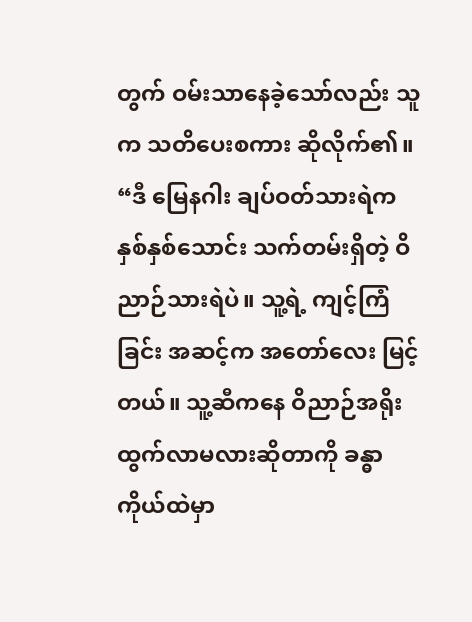တွက် ဝမ်းသာနေခဲ့သော်လည်း သူက သတိပေးစကား ဆိုလိုက်၏။
“ဒီ မြေနဂါး ချပ်ဝတ်သားရဲက နှစ်နှစ်သောင်း သက်တမ်းရှိတဲ့ ဝိညာဉ်သားရဲပဲ။ သူ့ရဲ့ ကျင့်ကြံခြင်း အဆင့်က အတော်လေး မြင့်တယ်။ သူ့ဆီကနေ ဝိညာဉ်အရိုး ထွက်လာမလားဆိုတာကို ခန္ဓာကိုယ်ထဲမှာ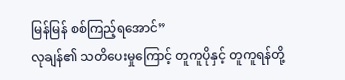မြန်မြန် စစ်ကြည့်ရအောင်”
လုချန်၏ သတိပေးမှုကြောင့် တူကူပိုနှင့် တူကူရန်တို့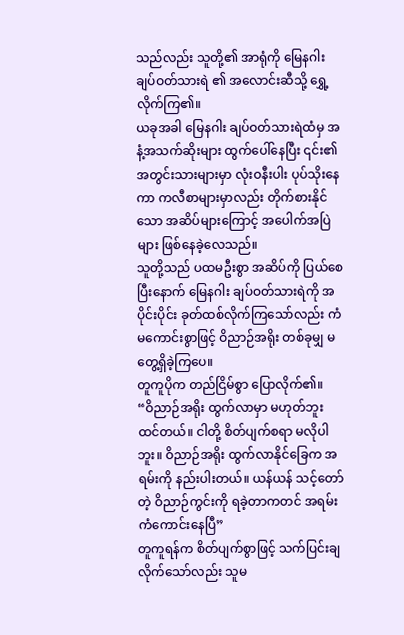သည်လည်း သူတို့၏ အာရုံကို မြေနဂါး ချပ်ဝတ်သားရဲ ၏ အလောင်းဆီသို့ ရွှေ့လိုက်ကြ၏။
ယခုအခါ မြေနဂါး ချပ်ဝတ်သားရဲထံမှ အနံ့အသက်ဆိုးများ ထွက်ပေါ်နေပြီး ၎င်း၏ အတွင်းသားများမှာ လုံးဝနီးပါး ပုပ်သိုးနေကာ ကလီစာများမှာလည်း တိုက်စားနိုင်သော အဆိပ်များကြောင့် အပေါက်အပြဲများ ဖြစ်နေခဲ့လေသည်။
သူတို့သည် ပထမဦးစွာ အဆိပ်ကို ပြယ်စေပြီးနောက် မြေနဂါး ချပ်ဝတ်သားရဲကို အပိုင်းပိုင်း ခုတ်ထစ်လိုက်ကြသော်လည်း ကံမကောင်းစွာဖြင့် ဝိညာဉ်အရိုး တစ်ခုမျှ မတွေ့ရှိခဲ့ကြပေ။
တူကူပိုက တည်ငြိမ်စွာ ပြောလိုက်၏။
“ဝိညာဉ်အရိုး ထွက်လာမှာ မဟုတ်ဘူး ထင်တယ်။ ငါတို့ စိတ်ပျက်စရာ မလိုပါဘူး။ ဝိညာဉ်အရိုး ထွက်လာနိုင်ခြေက အရမ်းကို နည်းပါးတယ်။ ယန်ယန် သင့်တော်တဲ့ ဝိညာဉ်ကွင်းကို ရခဲ့တာကတင် အရမ်း ကံကောင်းနေပြီ”
တူကူရန်က စိတ်ပျက်စွာဖြင့် သက်ပြင်းချလိုက်သော်လည်း သူမ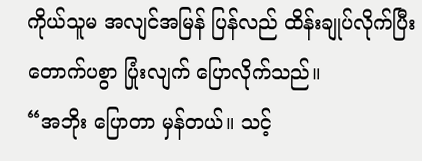ကိုယ်သူမ အလျင်အမြန် ပြန်လည် ထိန်းချုပ်လိုက်ပြီး တောက်ပစွာ ပြုံးလျက် ပြောလိုက်သည်။
“အဘိုး ပြောတာ မှန်တယ်။ သင့်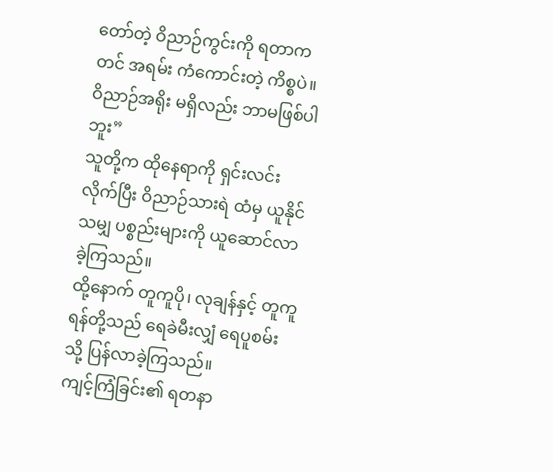တော်တဲ့ ဝိညာဉ်ကွင်းကို ရတာကတင် အရမ်း ကံကောင်းတဲ့ ကိစ္စပဲ။ ဝိညာဉ်အရိုး မရှိလည်း ဘာမဖြစ်ပါဘူး”
သူတို့က ထိုနေရာကို ရှင်းလင်းလိုက်ပြီး ဝိညာဉ်သားရဲ ထံမှ ယူနိုင်သမျှ ပစ္စည်းများကို ယူဆောင်လာခဲ့ကြသည်။
ထို့နောက် တူကူပို၊ လုချန်နှင့် တူကူရန်တို့သည် ရေခဲမီးလျှံ ရေပူစမ်းသို့ ပြန်လာခဲ့ကြသည်။
ကျင့်ကြံခြင်း၏ ရတနာ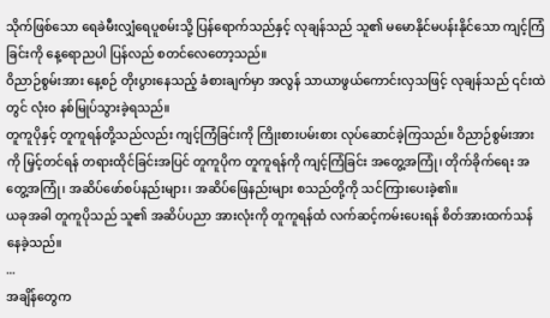သိုက်ဖြစ်သော ရေခဲမီးလျှံရေပူစမ်းသို့ ပြန်ရောက်သည်နှင့် လုချန်သည် သူ၏ မမောနိုင်မပန်းနိုင်သော ကျင့်ကြံခြင်းကို နေ့ရောညပါ ပြန်လည် စတင်လေတော့သည်။
ဝိညာဉ်စွမ်းအား နေ့စဉ် တိုးပွားနေသည့် ခံစားချက်မှာ အလွန် သာယာဖွယ်ကောင်းလှသဖြင့် လုချန်သည် ၎င်းထဲတွင် လုံးဝ နစ်မြုပ်သွားခဲ့ရသည်။
တူကူပိုနှင့် တူကူရန်တို့သည်လည်း ကျင့်ကြံခြင်းကို ကြိုးစားပမ်းစား လုပ်ဆောင်ခဲ့ကြသည်။ ဝိညာဉ်စွမ်းအားကို မြှင့်တင်ရန် တရားထိုင်ခြင်းအပြင် တူကူပိုက တူကူရန်ကို ကျင့်ကြံခြင်း အတွေ့အကြုံ၊ တိုက်ခိုက်ရေး အတွေ့အကြုံ၊ အဆိပ်ဖော်စပ်နည်းများ၊ အဆိပ်ဖြေနည်းများ စသည်တို့ကို သင်ကြားပေးခဲ့၏။
ယခုအခါ တူကူပိုသည် သူ၏ အဆိပ်ပညာ အားလုံးကို တူကူရန်ထံ လက်ဆင့်ကမ်းပေးရန် စိတ်အားထက်သန်နေခဲ့သည်။
...
အချိန်တွေက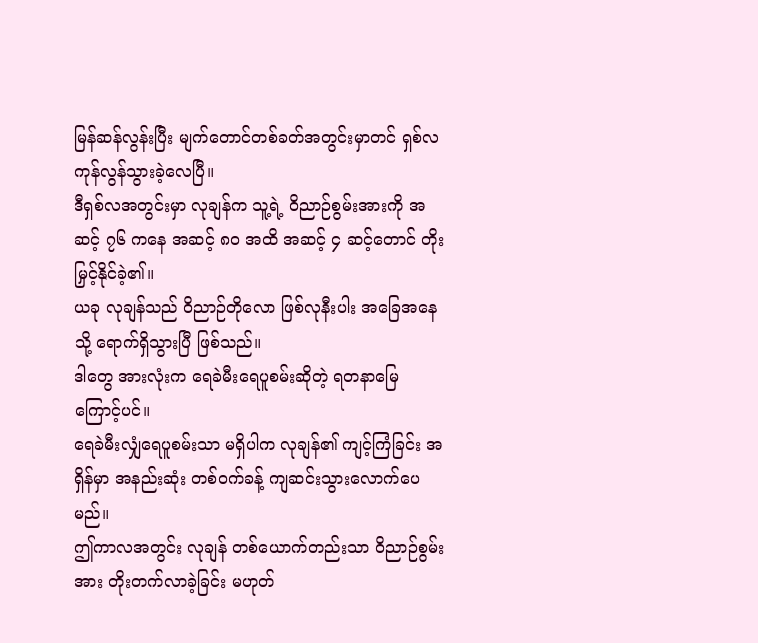မြန်ဆန်လွန်းပြီး မျက်တောင်တစ်ခတ်အတွင်းမှာတင် ရှစ်လ ကုန်လွန်သွားခဲ့လေပြီ။
ဒီရှစ်လအတွင်းမှာ လုချန်က သူ့ရဲ့ ဝိညာဉ်စွမ်းအားကို အဆင့် ၇၆ ကနေ အဆင့် ၈၀ အထိ အဆင့် ၄ ဆင့်တောင် တိုးမြှင့်နိုင်ခဲ့၏။
ယခု လုချန်သည် ဝိညာဉ်တိုလော ဖြစ်လုနီးပါး အခြေအနေသို့ ရောက်ရှိသွားပြီ ဖြစ်သည်။
ဒါတွေ အားလုံးက ရေခဲမီးရေပူစမ်းဆိုတဲ့ ရတနာမြေ ကြောင့်ပင်။
ရေခဲမီးလျှံရေပူစမ်းသာ မရှိပါက လုချန်၏ ကျင့်ကြံခြင်း အရှိန်မှာ အနည်းဆုံး တစ်ဝက်ခန့် ကျဆင်းသွားလောက်ပေမည်။
ဤကာလအတွင်း လုချန် တစ်ယောက်တည်းသာ ဝိညာဉ်စွမ်းအား တိုးတက်လာခဲ့ခြင်း မဟုတ်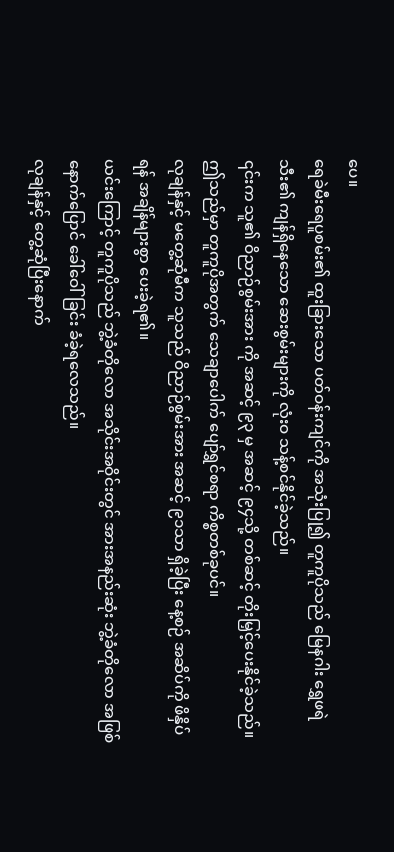ပေ။
ရေခဲမီးရေပူစမ်း၏ ထူးခြားသော ပတ်ဝန်းကျင်ကို အသုံးပြု၍ တူကူပိုသည် မြေနဂါး ရွှေဖရဲသီး၏ ကျန်ရှိနေသော ဆေးစွမ်းများကို လုံးဝ သန့်စင်နိုင်ခဲ့သည်။
၎င်းက သူ၏ ဝိညာဉ်စွမ်းအား ကို အဆင့် ၉၃ မှ အဆင့် ၉၄သို့ တစ်ဆင့် တိုးမြှင့်ပေးနိုင်ခဲ့သည်။
ဤသည်မှာ တူကူပိုအတွက် သေချာပေါက် ပျော်ရွှင်စရာ ကိစ္စတစ်ခုပင်။
လုချန်နှင့် မတွေ့ဆုံမီက သူသည် ဝိညာဉ်စွမ်းအား အဆင့် ၉၁သာ ရှိခဲ့ပြီး နေ့စဉ် အဆိပ်ကို ဖိနှိပ်ရန် အချိန်များစွာ ပေးခဲ့ရ၏။
ယင်းကြောင့် တူကူပိုသည် ဘွဲ့ခံတိုလော အသိုင်းအဝိုင်းတွင် အားအနည်းဆုံး ဘွဲ့ခံတိုလော အဖြစ် နောက်ပြောင် ခေါ်ဝေါ်ခြင်း ခံခဲ့ရလေသည်။
လုချန်နှင့် တွေ့ဆုံပြီးနောက်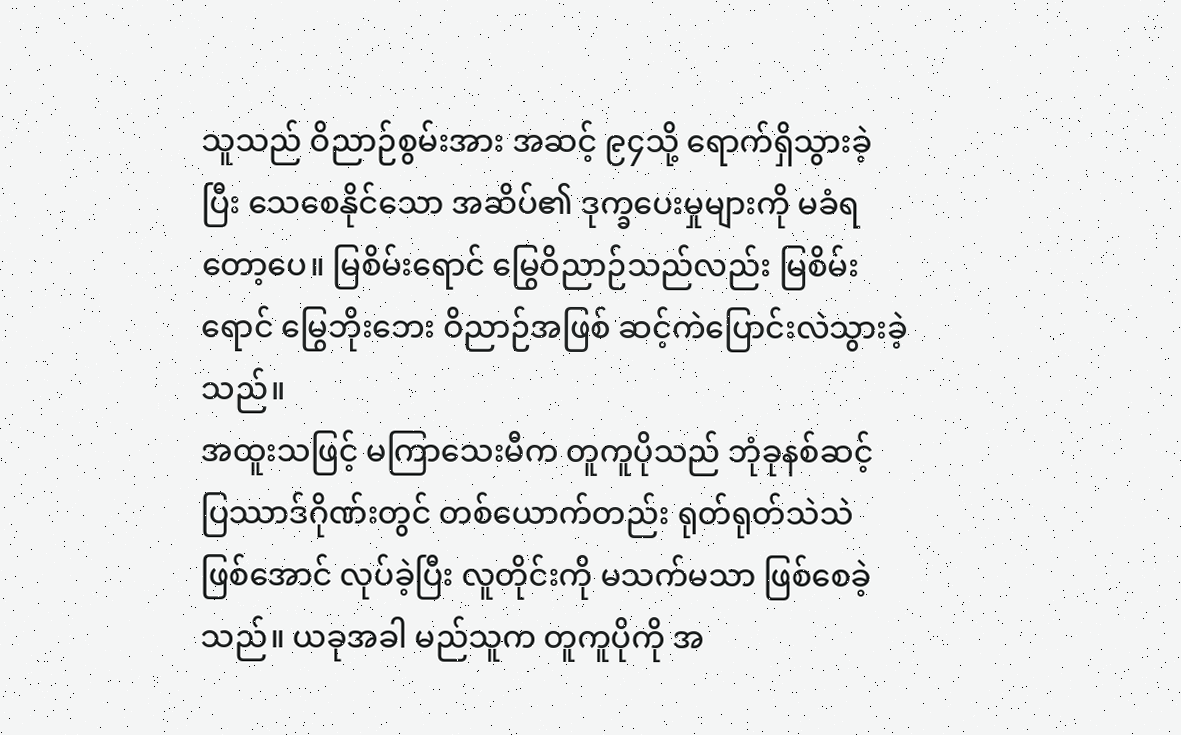သူသည် ဝိညာဉ်စွမ်းအား အဆင့် ၉၄သို့ ရောက်ရှိသွားခဲ့ပြီး သေစေနိုင်သော အဆိပ်၏ ဒုက္ခပေးမှုများကို မခံရတော့ပေ။ မြစိမ်းရောင် မြွေဝိညာဉ်သည်လည်း မြစိမ်းရောင် မြွေဘိုးဘေး ဝိညာဉ်အဖြစ် ဆင့်ကဲပြောင်းလဲသွားခဲ့သည်။
အထူးသဖြင့် မကြာသေးမီက တူကူပိုသည် ဘုံခုနစ်ဆင့် ပြဿာဒ်ဂိုဏ်းတွင် တစ်ယောက်တည်း ရုတ်ရုတ်သဲသဲ ဖြစ်အောင် လုပ်ခဲ့ပြီး လူတိုင်းကို မသက်မသာ ဖြစ်စေခဲ့သည်။ ယခုအခါ မည်သူက တူကူပိုကို အ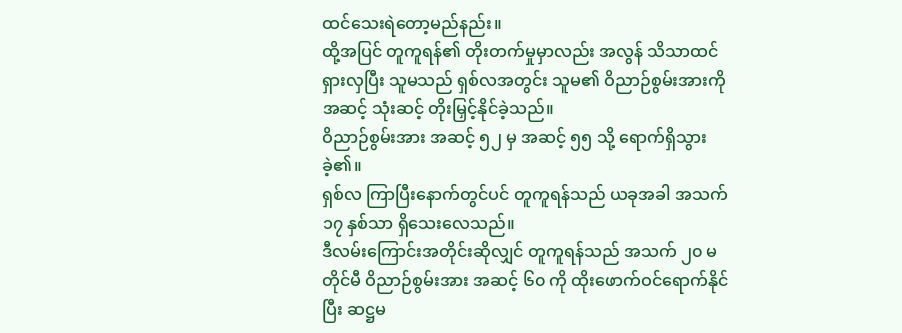ထင်သေးရဲတော့မည်နည်း။
ထို့အပြင် တူကူရန်၏ တိုးတက်မှုမှာလည်း အလွန် သိသာထင်ရှားလှပြီး သူမသည် ရှစ်လအတွင်း သူမ၏ ဝိညာဉ်စွမ်းအားကို အဆင့် သုံးဆင့် တိုးမြှင့်နိုင်ခဲ့သည်။
ဝိညာဉ်စွမ်းအား အဆင့် ၅၂ မှ အဆင့် ၅၅ သို့ ရောက်ရှိသွားခဲ့၏။
ရှစ်လ ကြာပြီးနောက်တွင်ပင် တူကူရန်သည် ယခုအခါ အသက် ၁၇ နှစ်သာ ရှိသေးလေသည်။
ဒီလမ်းကြောင်းအတိုင်းဆိုလျှင် တူကူရန်သည် အသက် ၂၀ မတိုင်မီ ဝိညာဉ်စွမ်းအား အဆင့် ၆၀ ကို ထိုးဖောက်ဝင်ရောက်နိုင်ပြီး ဆဋ္ဌမ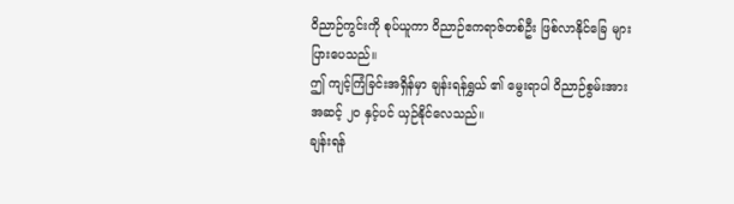ဝိညာဉ်ကွင်းကို စုပ်ယူကာ ဝိညာဉ်ဧကရာဇ်တစ်ဦး ဖြစ်လာနိုင်ခြေ များပြားပေသည်။
ဤ ကျင့်ကြံခြင်းအရှိန်မှာ ချန်းရန်ရွှယ် ၏ မွေးရာပါ ဝိညာဉ်စွမ်းအား အဆင့် ၂၀ နှင့်ပင် ယှဉ်နိုင်လေသည်။
ချန်းရန်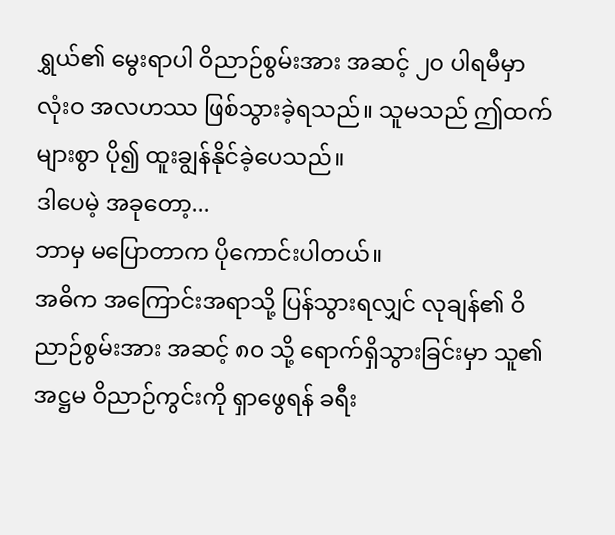ရွှယ်၏ မွေးရာပါ ဝိညာဉ်စွမ်းအား အဆင့် ၂၀ ပါရမီမှာ လုံးဝ အလဟဿ ဖြစ်သွားခဲ့ရသည်။ သူမသည် ဤထက် များစွာ ပို၍ ထူးချွန်နိုင်ခဲ့ပေသည်။
ဒါပေမဲ့ အခုတော့...
ဘာမှ မပြောတာက ပိုကောင်းပါတယ်။
အဓိက အကြောင်းအရာသို့ ပြန်သွားရလျှင် လုချန်၏ ဝိညာဉ်စွမ်းအား အဆင့် ၈၀ သို့ ရောက်ရှိသွားခြင်းမှာ သူ၏ အဋ္ဌမ ဝိညာဉ်ကွင်းကို ရှာဖွေရန် ခရီး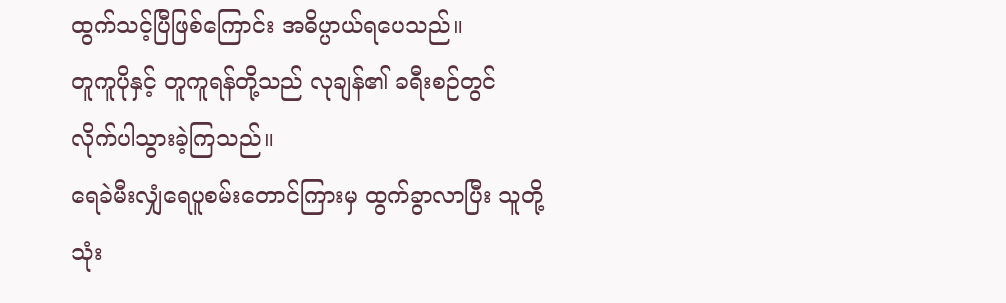ထွက်သင့်ပြီဖြစ်ကြောင်း အဓိပ္ပာယ်ရပေသည်။
တူကူပိုနှင့် တူကူရန်တို့သည် လုချန်၏ ခရီးစဉ်တွင် လိုက်ပါသွားခဲ့ကြသည်။
ရေခဲမီးလျှံရေပူစမ်းတောင်ကြားမှ ထွက်ခွာလာပြီး သူတို့ သုံး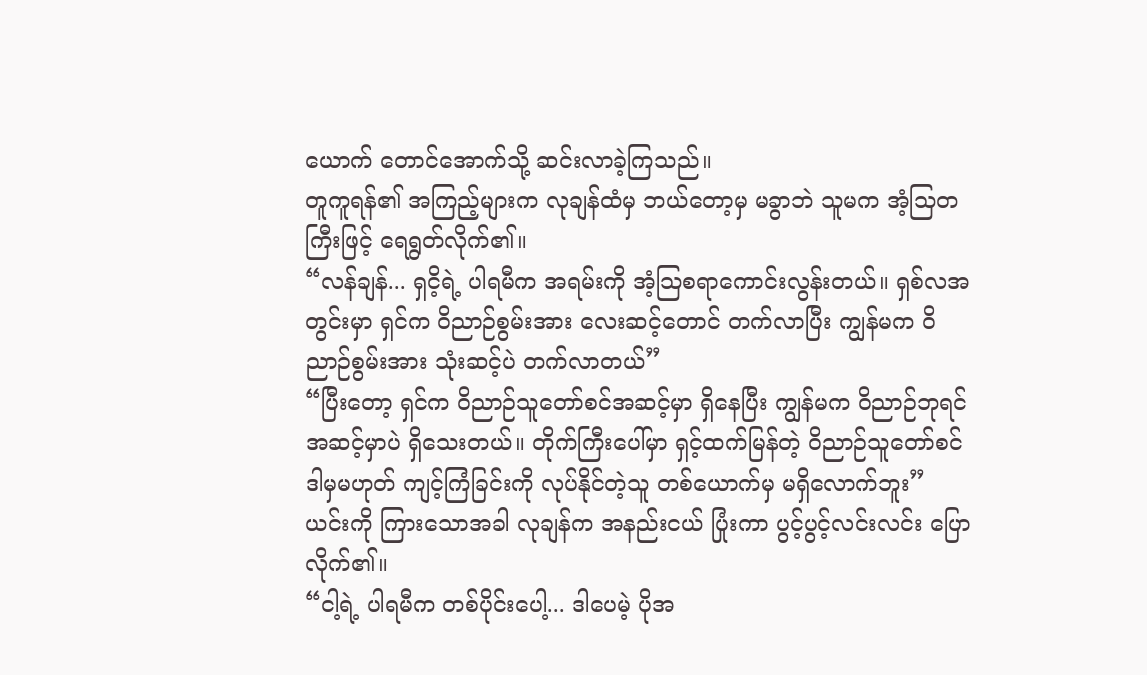ယောက် တောင်အောက်သို့ ဆင်းလာခဲ့ကြသည်။
တူကူရန်၏ အကြည့်များက လုချန်ထံမှ ဘယ်တော့မှ မခွာဘဲ သူမက အံ့သြတကြီးဖြင့် ရေရွတ်လိုက်၏။
“လန်ချန်... ရှငိ့ရဲ့ ပါရမီက အရမ်းကို အံ့သြစရာကောင်းလွန်းတယ်။ ရှစ်လအတွင်းမှာ ရှင်က ဝိညာဉ်စွမ်းအား လေးဆင့်တောင် တက်လာပြီး ကျွန်မက ဝိညာဉ်စွမ်းအား သုံးဆင့်ပဲ တက်လာတယ်”
“ပြီးတော့ ရှင်က ဝိညာဉ်သူတော်စင်အဆင့်မှာ ရှိနေပြီး ကျွန်မက ဝိညာဉ်ဘုရင်အဆင့်မှာပဲ ရှိသေးတယ်။ တိုက်ကြီးပေါ်မှာ ရှင့်ထက်မြန်တဲ့ ဝိညာဉ်သူတော်စင် ဒါမှမဟုတ် ကျင့်ကြံခြင်းကို လုပ်နိုင်တဲ့သူ တစ်ယောက်မှ မရှိလောက်ဘူး”
ယင်းကို ကြားသောအခါ လုချန်က အနည်းငယ် ပြုံးကာ ပွင့်ပွင့်လင်းလင်း ပြောလိုက်၏။
“ငါ့ရဲ့ ပါရမီက တစ်ပိုင်းပေါ့... ဒါပေမဲ့ ပိုအ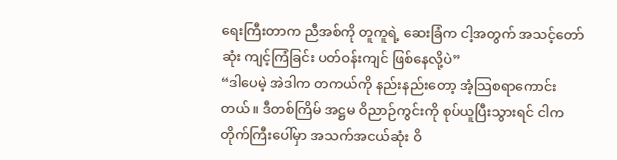ရေးကြီးတာက ညီအစ်ကို တူကူရဲ့ ဆေးခြံက ငါ့အတွက် အသင့်တော်ဆုံး ကျင့်ကြံခြင်း ပတ်ဝန်းကျင် ဖြစ်နေလို့ပဲ”
“ဒါပေမဲ့ အဲဒါက တကယ်ကို နည်းနည်းတော့ အံ့သြစရာကောင်းတယ်။ ဒီတစ်ကြိမ် အဋ္ဌမ ဝိညာဉ်ကွင်းကို စုပ်ယူပြီးသွားရင် ငါက တိုက်ကြီးပေါ်မှာ အသက်အငယ်ဆုံး ဝိ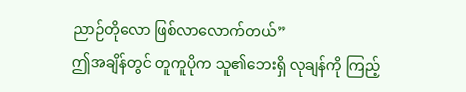ညာဉ်တိုလော ဖြစ်လာလောက်တယ်”
ဤအချိန်တွင် တူကူပိုက သူ၏ဘေးရှိ လုချန်ကို ကြည့်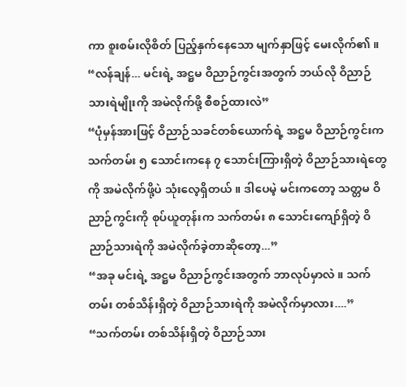ကာ စူးစမ်းလိုစိတ် ပြည့်နှက်နေသော မျက်နှာဖြင့် မေးလိုက်၏။
“လန်ချန်... မင်းရဲ့ အဋ္ဌမ ဝိညာဉ်ကွင်းအတွက် ဘယ်လို ဝိညာဉ်သားရဲမျိုးကို အမဲလိုက်ဖို့ စီစဉ်ထားလဲ”
“ပုံမှန်အားဖြင့် ဝိညာဉ်သခင်တစ်ယောက်ရဲ့ အဋ္ဌမ ဝိညာဉ်ကွင်းက သက်တမ်း ၅ သောင်းကနေ ၇ သောင်းကြားရှိတဲ့ ဝိညာဉ်သားရဲတွေကို အမဲလိုက်ဖို့ပဲ သုံးလေ့ရှိတယ်။ ဒါပေမဲ့ မင်းကတော့ သတ္တမ ဝိညာဉ်ကွင်းကို စုပ်ယူတုန်းက သက်တမ်း ၈ သောင်းကျော်ရှိတဲ့ ဝိညာဉ်သားရဲကို အမဲလိုက်ခဲ့တာဆိုတော့...”
“အခု မင်းရဲ့ အဋ္ဌမ ဝိညာဉ်ကွင်းအတွက် ဘာလုပ်မှာလဲ။ သက်တမ်း တစ်သိန်းရှိတဲ့ ဝိညာဉ်သားရဲကို အမဲလိုက်မှာလား....”
“သက်တမ်း တစ်သိန်းရှိတဲ့ ဝိညာဉ်သား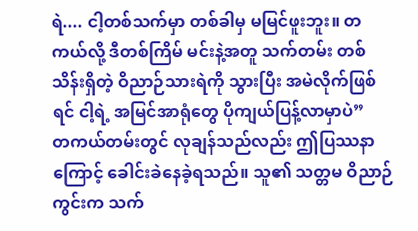ရဲ.... ငါ့တစ်သက်မှာ တစ်ခါမှ မမြင်ဖူးဘူး။ တကယ်လို့ ဒီတစ်ကြိမ် မင်းနဲ့အတူ သက်တမ်း တစ်သိန်းရှိတဲ့ ဝိညာဉ်သားရဲကို သွားပြီး အမဲလိုက်ဖြစ်ရင် ငါ့ရဲ့ အမြင်အာရုံတွေ ပိုကျယ်ပြန့်လာမှာပဲ”
တကယ်တမ်းတွင် လုချန်သည်လည်း ဤပြဿနာကြောင့် ခေါင်းခဲနေခဲ့ရသည်။ သူ၏ သတ္တမ ဝိညာဉ်ကွင်းက သက်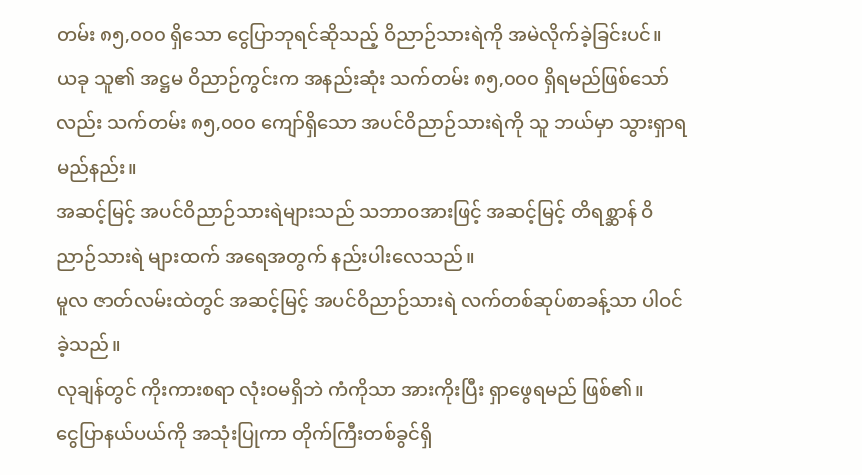တမ်း ၈၅,၀၀၀ ရှိသော ငွေပြာဘုရင်ဆိုသည့် ဝိညာဉ်သားရဲကို အမဲလိုက်ခဲ့ခြင်းပင်။
ယခု သူ၏ အဋ္ဌမ ဝိညာဉ်ကွင်းက အနည်းဆုံး သက်တမ်း ၈၅,၀၀၀ ရှိရမည်ဖြစ်သော်လည်း သက်တမ်း ၈၅,၀၀၀ ကျော်ရှိသော အပင်ဝိညာဉ်သားရဲကို သူ ဘယ်မှာ သွားရှာရမည်နည်း။
အဆင့်မြင့် အပင်ဝိညာဉ်သားရဲများသည် သဘာဝအားဖြင့် အဆင့်မြင့် တိရစ္ဆာန် ဝိညာဉ်သားရဲ များထက် အရေအတွက် နည်းပါးလေသည်။
မူလ ဇာတ်လမ်းထဲတွင် အဆင့်မြင့် အပင်ဝိညာဉ်သားရဲ လက်တစ်ဆုပ်စာခန့်သာ ပါဝင်ခဲ့သည်။
လုချန်တွင် ကိုးကားစရာ လုံးဝမရှိဘဲ ကံကိုသာ အားကိုးပြီး ရှာဖွေရမည် ဖြစ်၏။
ငွေပြာနယ်ပယ်ကို အသုံးပြုကာ တိုက်ကြီးတစ်ခွင်ရှိ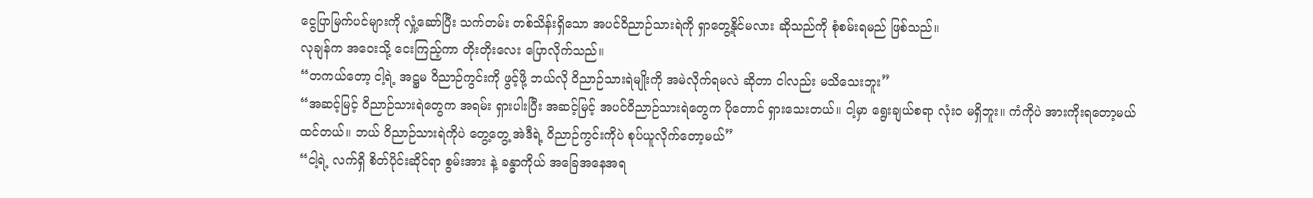ငွေပြာမြက်ပင်များကို လှုံ့ဆော်ပြီး သက်တမ်း တစ်သိန်းရှိသော အပင်ဝိညာဉ်သားရဲကို ရှာတွေ့နိုင်မလား ဆိုသည်ကို စုံစမ်းရမည် ဖြစ်သည်။
လုချန်က အဝေးသို့ ငေးကြည့်ကာ တိုးတိုးလေး ပြောလိုက်သည်။
“တကယ်တော့ ငါ့ရဲ့ အဋ္ဌမ ဝိညာဉ်ကွင်းကို ဖွင့်ဖို့ ဘယ်လို ဝိညာဉ်သားရဲမျိုးကို အမဲလိုက်ရမလဲ ဆိုတာ ငါလည်း မသိသေးဘူး”
“အဆင့်မြင့် ဝိညာဉ်သားရဲတွေက အရမ်း ရှားပါးပြီး အဆင့်မြင့် အပင်ဝိညာဉ်သားရဲတွေက ပိုတောင် ရှားသေးတယ်။ ငါ့မှာ ရွေးချယ်စရာ လုံးဝ မရှိဘူး။ ကံကိုပဲ အားကိုးရတော့မယ် ထင်တယ်။ ဘယ် ဝိညာဉ်သားရဲကိုပဲ တွေ့တွေ့ အဲဒီရဲ့ ဝိညာဉ်ကွင်းကိုပဲ စုပ်ယူလိုက်တော့မယ်”
“ငါ့ရဲ့ လက်ရှိ စိတ်ပိုင်းဆိုင်ရာ စွမ်းအား နဲ့ ခန္ဓာကိုယ် အခြေအနေအရ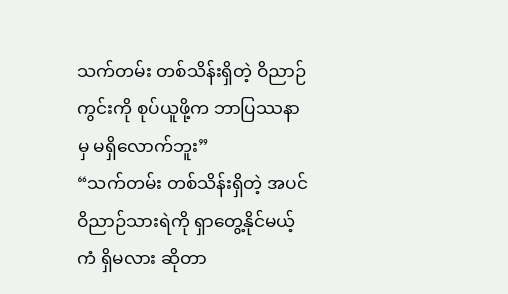သက်တမ်း တစ်သိန်းရှိတဲ့ ဝိညာဉ်ကွင်းကို စုပ်ယူဖို့က ဘာပြဿနာမှ မရှိလောက်ဘူး”
“သက်တမ်း တစ်သိန်းရှိတဲ့ အပင်ဝိညာဉ်သားရဲကို ရှာတွေ့နိုင်မယ့် ကံ ရှိမလား ဆိုတာ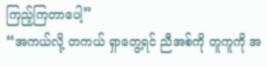ကြည့်ကြတာပေါ့”
“အကယ်လို့ တကယ် ရှာတွေ့ရင် ညီအစ်ကို တူကူကို အ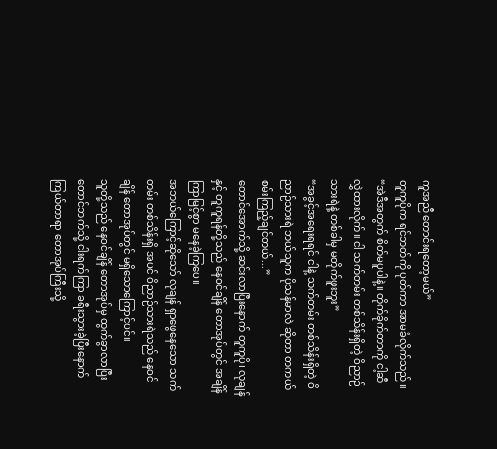ကူအညီ တောင်းရတော့မယ်”
တူကူပိုက ရင်ဘတ်ကို ပုတ်ကာ အာမခံလိုက်သည်။
“အဲဒီအတွက် စိတ်မပူပါနဲ့။ တိုက်ခိုက်တာကို ငါ့ဆီ လွှဲထားလိုက်။ ငါ သက်တမ်း တစ်သိန်းရှိတဲ့ ဝိညာဉ်သားရဲနဲ့ တစ်ခါမှ မတိုက်ဖူးဘူး”
“အခွင့်အရေးရရင် ငါနဲ့ သက်တမ်း တစ်သိန်းရှိတဲ့ ဝိညာဉ်သားရဲ ဘယ်သူက ပိုသန်မာလဲ ဆိုတာ တကယ် စမ်းကြည့်ချင်တယ်...”
တောင်အောက်သို့ ဆင်းလာပြီးနောက် တူကူပို၊ လုချန်နှင့် တူကူရန်တို့သည် နေဝင်ချိန် တောအုပ်တွင် အချိန်ကြာမြင့်စွာ မနေခဲ့ကြပေ။
အဘယ်ကြောင့်ဆိုသော် လုချန် ရှာဖွေနေသော သက်တမ်း တစ်သိန်းရှိ အပင် ဝိညာဉ်သားရဲသည် နေဝင်ချိန် တောအုပ်တွင် မရှိသောကြောင့်ပင်။
သူတို့သည် နေဝင်ချိန် တောအုပ်မှ ထွက်ခွာလာပြီး တောင်ဘက်သို့ ငါးရက်ကြာ ခရီးသွားခဲ့ပြီးနောက် ကြယ်တာရာ တောအုပ်ကြီးသို့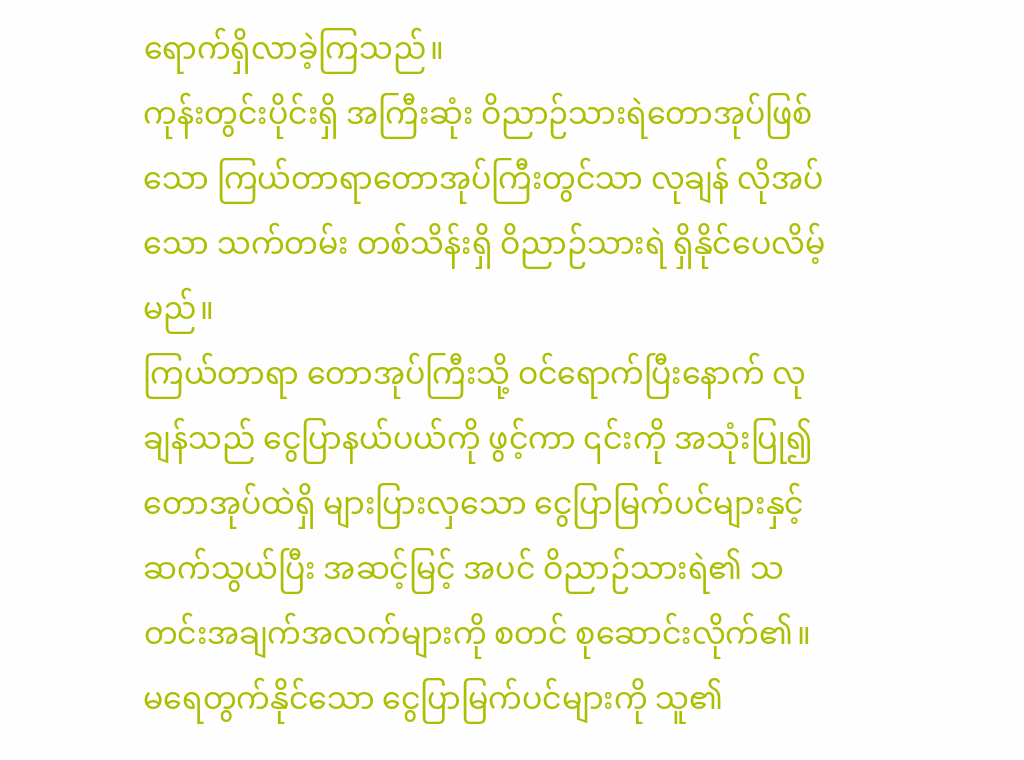ရောက်ရှိလာခဲ့ကြသည်။
ကုန်းတွင်းပိုင်းရှိ အကြီးဆုံး ဝိညာဉ်သားရဲတောအုပ်ဖြစ်သော ကြယ်တာရာတောအုပ်ကြီးတွင်သာ လုချန် လိုအပ်သော သက်တမ်း တစ်သိန်းရှိ ဝိညာဉ်သားရဲ ရှိနိုင်ပေလိမ့်မည်။
ကြယ်တာရာ တောအုပ်ကြီးသို့ ဝင်ရောက်ပြီးနောက် လုချန်သည် ငွေပြာနယ်ပယ်ကို ဖွင့်ကာ ၎င်းကို အသုံးပြု၍ တောအုပ်ထဲရှိ များပြားလှသော ငွေပြာမြက်ပင်များနှင့် ဆက်သွယ်ပြီး အဆင့်မြင့် အပင် ဝိညာဉ်သားရဲ၏ သတင်းအချက်အလက်များကို စတင် စုဆောင်းလိုက်၏။
မရေတွက်နိုင်သော ငွေပြာမြက်ပင်များကို သူ၏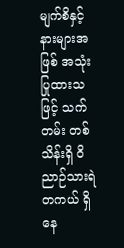မျက်စိနှင့် နားများအဖြစ် အသုံးပြုထားသဖြင့် သက်တမ်း တစ်သိန်းရှိ ဝိညာဉ်သားရဲ တကယ် ရှိနေ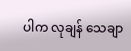ပါက လုချန် သေချာ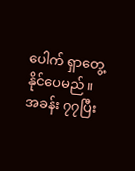ပေါက် ရှာတွေ့နိုင်ပေမည်။
အခန်း ၇၇ပြီး